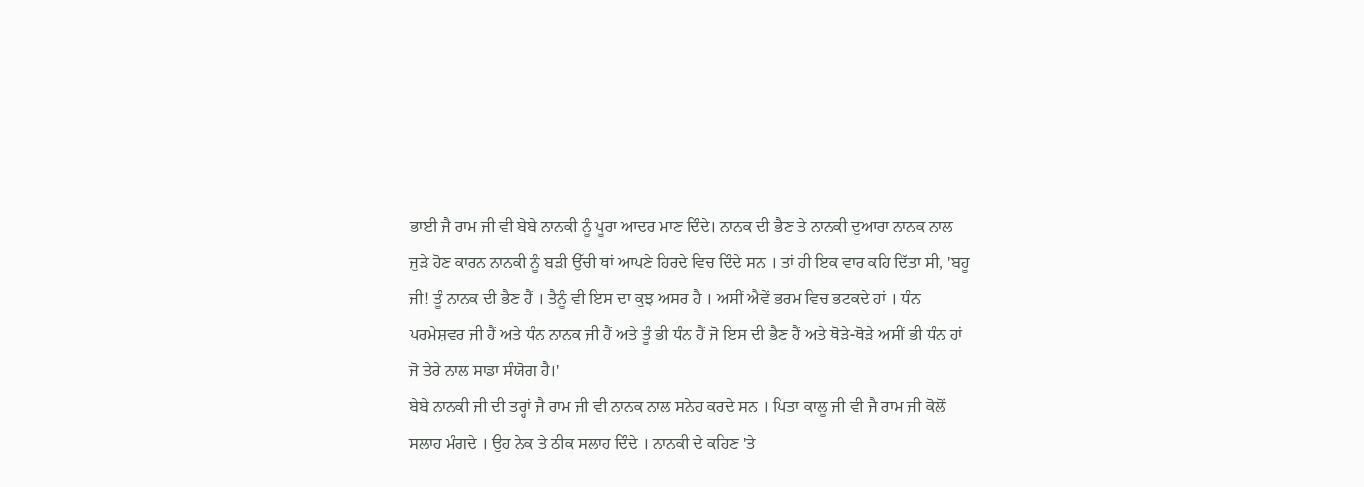ਭਾਈ ਜੈ ਰਾਮ ਜੀ ਵੀ ਬੇਬੇ ਨਾਨਕੀ ਨੂੰ ਪੂਰਾ ਆਦਰ ਮਾਣ ਦਿੰਦੇ। ਨਾਨਕ ਦੀ ਭੈਣ ਤੇ ਨਾਨਕੀ ਦੁਆਰਾ ਨਾਨਕ ਨਾਲ ਜੁੜੇ ਹੋਣ ਕਾਰਨ ਨਾਨਕੀ ਨੂੰ ਬੜੀ ਉੱਚੀ ਥਾਂ ਆਪਣੇ ਹਿਰਦੇ ਵਿਚ ਦਿੰਦੇ ਸਨ । ਤਾਂ ਹੀ ਇਕ ਵਾਰ ਕਹਿ ਦਿੱਤਾ ਸੀ, 'ਬਹੂ ਜੀ! ਤੂੰ ਨਾਨਕ ਦੀ ਭੈਣ ਹੈਂ । ਤੈਨੂੰ ਵੀ ਇਸ ਦਾ ਕੁਝ ਅਸਰ ਹੈ । ਅਸੀਂ ਐਵੇਂ ਭਰਮ ਵਿਚ ਭਟਕਦੇ ਹਾਂ । ਧੰਨ ਪਰਮੇਸ਼ਵਰ ਜੀ ਹੈਂ ਅਤੇ ਧੰਨ ਨਾਨਕ ਜੀ ਹੈਂ ਅਤੇ ਤੂੰ ਭੀ ਧੰਨ ਹੈਂ ਜੋ ਇਸ ਦੀ ਭੈਣ ਹੈਂ ਅਤੇ ਥੋੜੇ-ਥੋੜੇ ਅਸੀਂ ਭੀ ਧੰਨ ਹਾਂ ਜੋ ਤੇਰੇ ਨਾਲ ਸਾਡਾ ਸੰਯੋਗ ਹੈ।'
ਬੇਬੇ ਨਾਨਕੀ ਜੀ ਦੀ ਤਰ੍ਹਾਂ ਜੈ ਰਾਮ ਜੀ ਵੀ ਨਾਨਕ ਨਾਲ ਸਨੇਹ ਕਰਦੇ ਸਨ । ਪਿਤਾ ਕਾਲੂ ਜੀ ਵੀ ਜੈ ਰਾਮ ਜੀ ਕੋਲੋਂ ਸਲਾਹ ਮੰਗਦੇ । ਉਹ ਨੇਕ ਤੇ ਠੀਕ ਸਲਾਹ ਦਿੰਦੇ । ਨਾਨਕੀ ਦੇ ਕਹਿਣ 'ਤੇ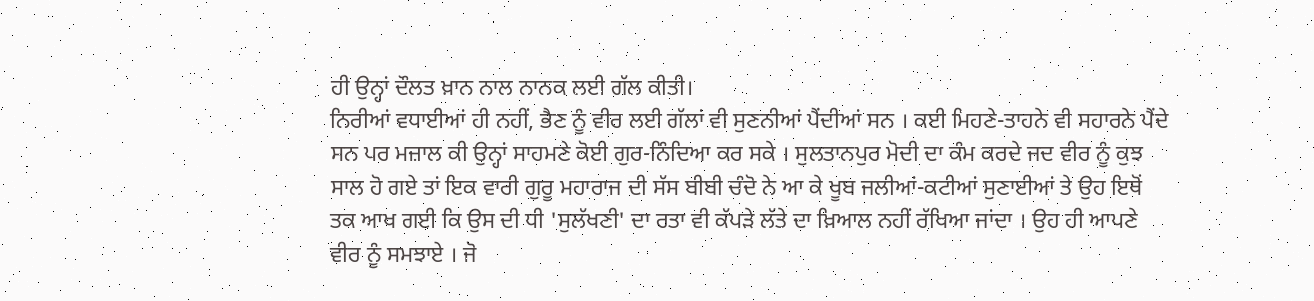ਹੀ ਉਨ੍ਹਾਂ ਦੌਲਤ ਖ਼ਾਨ ਨਾਲ ਨਾਨਕ ਲਈ ਗੱਲ ਕੀਤੀ।
ਨਿਰੀਆਂ ਵਧਾਈਆਂ ਹੀ ਨਹੀਂ, ਭੈਣ ਨੂੰ ਵੀਰ ਲਈ ਗੱਲਾਂ ਵੀ ਸੁਣਨੀਆਂ ਪੈਂਦੀਆਂ ਸਨ । ਕਈ ਮਿਹਣੇ-ਤਾਹਨੇ ਵੀ ਸਹਾਰਨੇ ਪੈਂਦੇ ਸਨ ਪਰ ਮਜ਼ਾਲ ਕੀ ਉਨ੍ਹਾਂ ਸਾਹਮਣੇ ਕੋਈ ਗੁਰ-ਨਿੰਦਿਆ ਕਰ ਸਕੇ । ਸੁਲਤਾਨਪੁਰ ਮੋਦੀ ਦਾ ਕੰਮ ਕਰਦੇ ਜਦ ਵੀਰ ਨੂੰ ਕੁਝ ਸਾਲ ਹੋ ਗਏ ਤਾਂ ਇਕ ਵਾਰੀ ਗੁਰੂ ਮਹਾਰਾਜ ਦੀ ਸੱਸ ਬੀਬੀ ਚੰਦੋ ਨੇ ਆ ਕੇ ਖੂਬ ਜਲੀਆਂ-ਕਟੀਆਂ ਸੁਣਾਈਆਂ ਤੇ ਉਹ ਇਥੋਂ ਤਕ ਆਖ ਗਈ ਕਿ ਉਸ ਦੀ ਧੀ 'ਸੁਲੱਖਣੀ' ਦਾ ਰਤਾ ਵੀ ਕੱਪੜੇ ਲੱਤੇ ਦਾ ਖ਼ਿਆਲ ਨਹੀਂ ਰੱਖਿਆ ਜਾਂਦਾ । ਉਹ ਹੀ ਆਪਣੇ ਵੀਰ ਨੂੰ ਸਮਝਾਏ । ਜੋ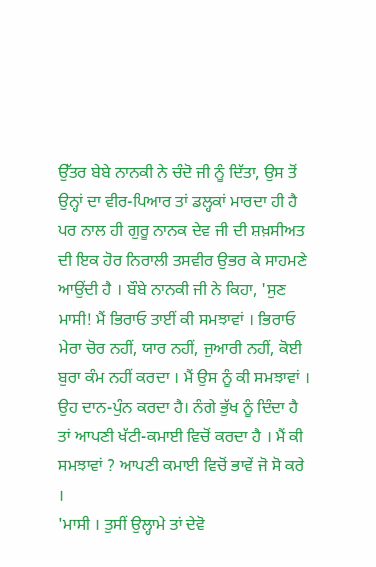ਉੱਤਰ ਬੇਬੇ ਨਾਨਕੀ ਨੇ ਚੰਦੋ ਜੀ ਨੂੰ ਦਿੱਤਾ, ਉਸ ਤੋਂ ਉਨ੍ਹਾਂ ਦਾ ਵੀਰ-ਪਿਆਰ ਤਾਂ ਡਲ੍ਹਕਾਂ ਮਾਰਦਾ ਹੀ ਹੈ ਪਰ ਨਾਲ ਹੀ ਗੁਰੂ ਨਾਨਕ ਦੇਵ ਜੀ ਦੀ ਸ਼ਖ਼ਸੀਅਤ ਦੀ ਇਕ ਹੋਰ ਨਿਰਾਲੀ ਤਸਵੀਰ ਉਭਰ ਕੇ ਸਾਹਮਣੇ ਆਉਂਦੀ ਹੈ । ਬੌਬੇ ਨਾਨਕੀ ਜੀ ਨੇ ਕਿਹਾ, 'ਸੁਣ ਮਾਸੀ! ਮੈਂ ਭਿਰਾਓ ਤਾਈਂ ਕੀ ਸਮਝਾਵਾਂ । ਭਿਰਾਓ ਮੇਰਾ ਚੋਰ ਨਹੀਂ, ਯਾਰ ਨਹੀਂ, ਜੁਆਰੀ ਨਹੀਂ, ਕੋਈ ਬੁਰਾ ਕੰਮ ਨਹੀਂ ਕਰਦਾ । ਮੈਂ ਉਸ ਨੂੰ ਕੀ ਸਮਝਾਵਾਂ । ਉਹ ਦਾਨ-ਪੁੰਨ ਕਰਦਾ ਹੈ। ਨੰਗੇ ਭੁੱਖ ਨੂੰ ਦਿੰਦਾ ਹੈ ਤਾਂ ਆਪਣੀ ਖੱਟੀ-ਕਮਾਈ ਵਿਚੋਂ ਕਰਦਾ ਹੈ । ਮੈਂ ਕੀ ਸਮਝਾਵਾਂ ? ਆਪਣੀ ਕਮਾਈ ਵਿਚੋਂ ਭਾਵੇਂ ਜੋ ਸੋ ਕਰੇ ।
'ਮਾਸੀ । ਤੁਸੀਂ ਉਲ੍ਹਾਮੇ ਤਾਂ ਦੇਵੋ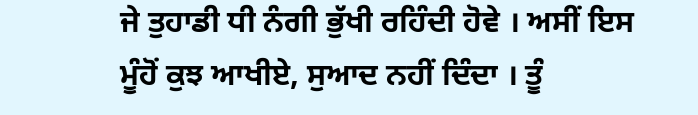ਜੇ ਤੁਹਾਡੀ ਧੀ ਨੰਗੀ ਭੁੱਖੀ ਰਹਿੰਦੀ ਹੋਵੇ । ਅਸੀਂ ਇਸ ਮੂੰਹੋਂ ਕੁਝ ਆਖੀਏ, ਸੁਆਦ ਨਹੀਂ ਦਿੰਦਾ । ਤੂੰ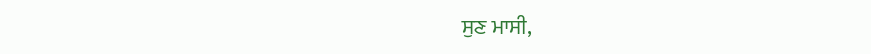ਸੁਣ ਮਾਸੀ,